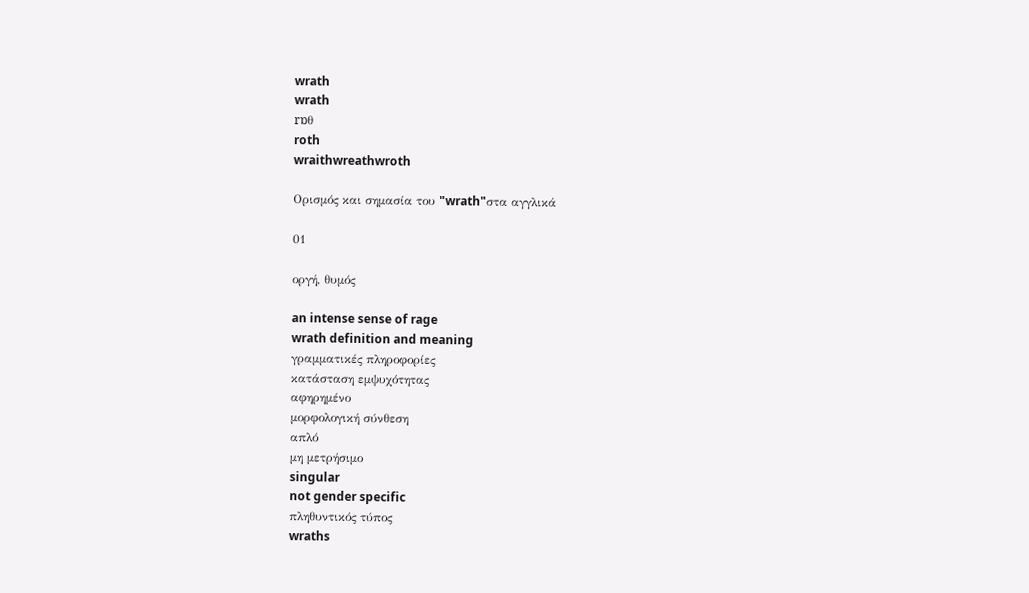wrath
wrath
rɒθ
roth
wraithwreathwroth

Ορισμός και σημασία του "wrath"στα αγγλικά

01

οργή, θυμός

an intense sense of rage
wrath definition and meaning
γραμματικές πληροφορίες
κατάσταση εμψυχότητας
αφηρημένο
μορφολογική σύνθεση
απλό
μη μετρήσιμο
singular
not gender specific
πληθυντικός τύπος
wraths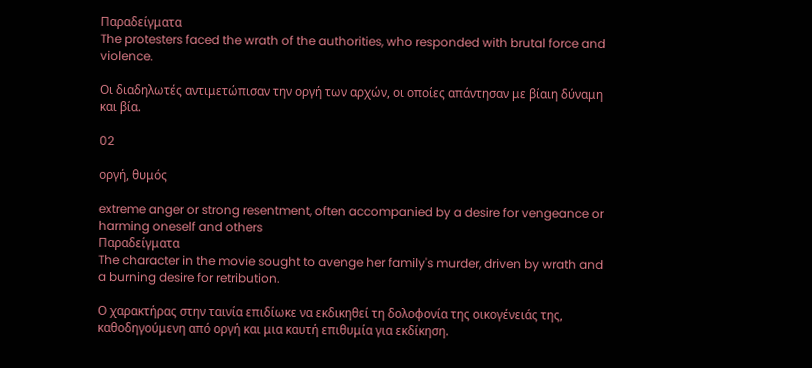Παραδείγματα
The protesters faced the wrath of the authorities, who responded with brutal force and violence.

Οι διαδηλωτές αντιμετώπισαν την οργή των αρχών, οι οποίες απάντησαν με βίαιη δύναμη και βία.

02

οργή, θυμός

extreme anger or strong resentment, often accompanied by a desire for vengeance or harming oneself and others
Παραδείγματα
The character in the movie sought to avenge her family's murder, driven by wrath and a burning desire for retribution.

Ο χαρακτήρας στην ταινία επιδίωκε να εκδικηθεί τη δολοφονία της οικογένειάς της, καθοδηγούμενη από οργή και μια καυτή επιθυμία για εκδίκηση.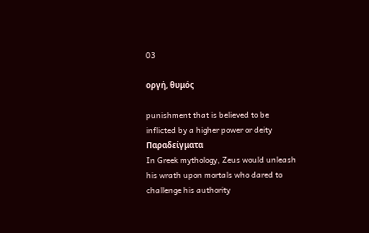03

οργή, θυμός

punishment that is believed to be inflicted by a higher power or deity
Παραδείγματα
In Greek mythology, Zeus would unleash his wrath upon mortals who dared to challenge his authority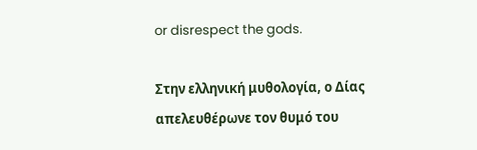or disrespect the gods.

Στην ελληνική μυθολογία, ο Δίας απελευθέρωνε τον θυμό του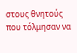στους θνητούς που τόλμησαν να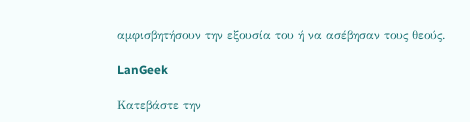αμφισβητήσουν την εξουσία του ή να ασέβησαν τους θεούς.

LanGeek

Κατεβάστε την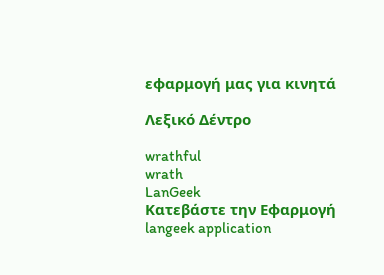εφαρμογή μας για κινητά

Λεξικό Δέντρο

wrathful
wrath
LanGeek
Κατεβάστε την Εφαρμογή
langeek application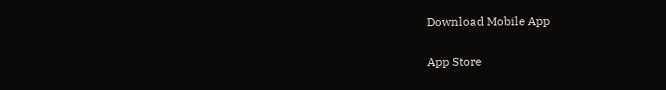Download Mobile App

App Store